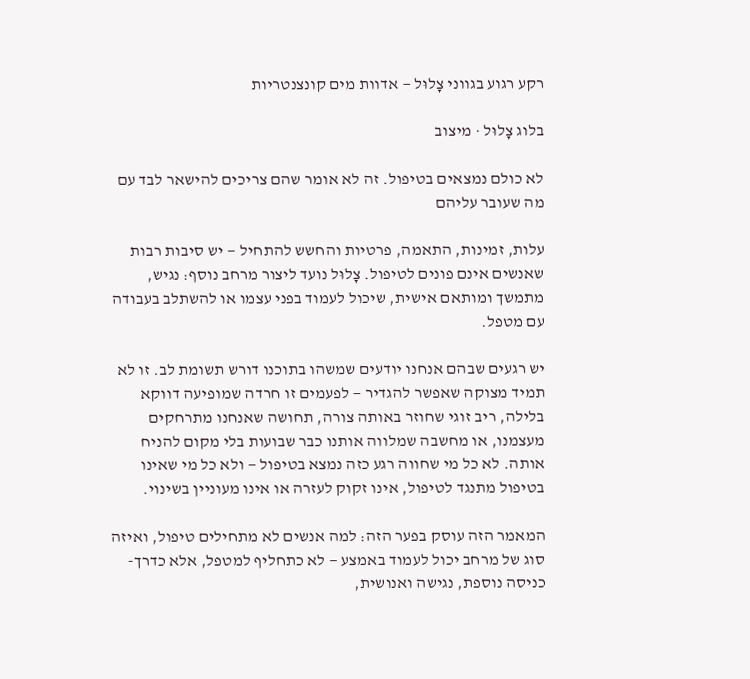רקע רגוע בגווני צָלוּל — אדוות מים קונצנטריות

בלוג צָלוּל · מיצוב

לא כולם נמצאים בטיפול. זה לא אומר שהם צריכים להישאר לבד עם מה שעובר עליהם

עלות, זמינות, התאמה, פרטיות והחשש להתחיל — יש סיבות רבות שאנשים אינם פונים לטיפול. צָלוּל נועד ליצור מרחב נוסף: נגיש, מתמשך ומותאם אישית, שיכול לעמוד בפני עצמו או להשתלב בעבודה עם מטפל.

יש רגעים שבהם אנחנו יודעים שמשהו בתוכנו דורש תשומת לב. זו לא תמיד מצוקה שאפשר להגדיר — לפעמים זו חרדה שמופיעה דווקא בלילה, ריב זוגי שחוזר באותה צורה, תחושה שאנחנו מתרחקים מעצמנו, או מחשבה שמלווה אותנו כבר שבועות בלי מקום להניח אותה. לא כל מי שחווה רגע כזה נמצא בטיפול — ולא כל מי שאינו בטיפול מתנגד לטיפול, אינו זקוק לעזרה או אינו מעוניין בשינוי.

המאמר הזה עוסק בפער הזה: למה אנשים לא מתחילים טיפול, ואיזה סוג של מרחב יכול לעמוד באמצע — לא כתחליף למטפל, אלא כדרך-כניסה נוספת, נגישה ואנושית,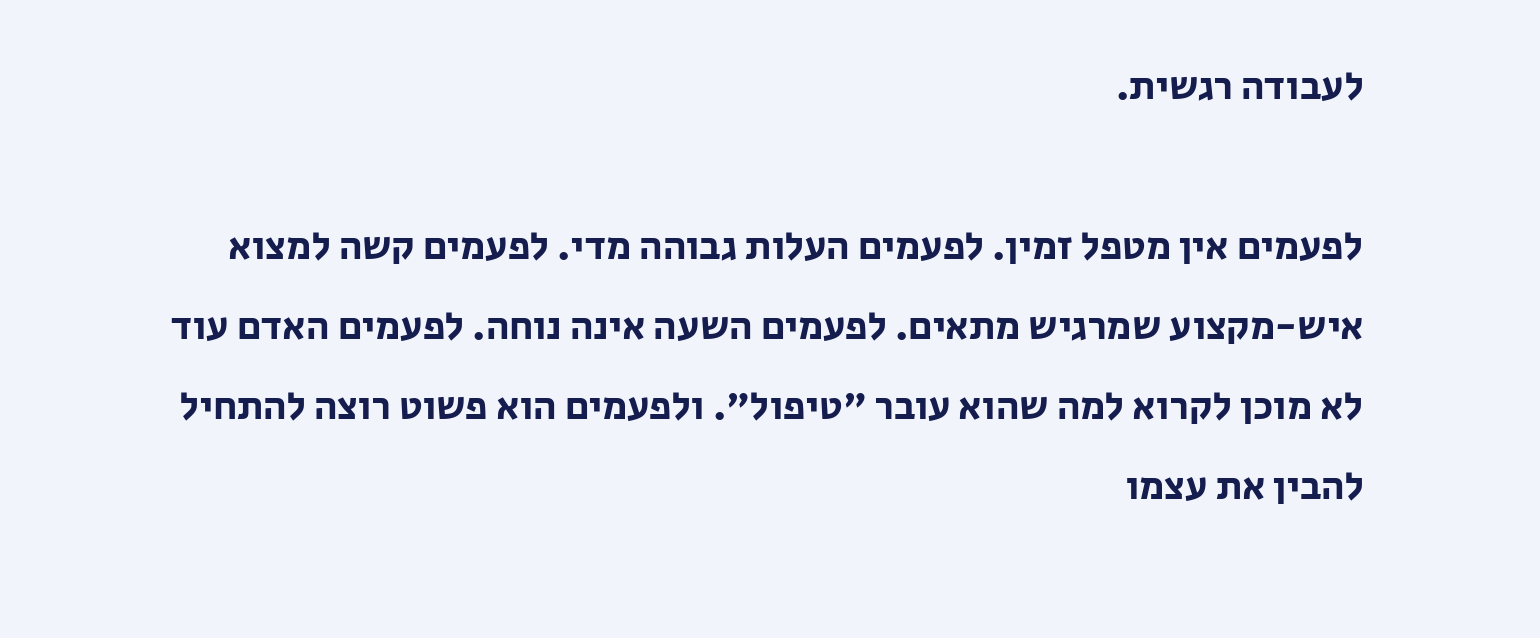לעבודה רגשית.

לפעמים אין מטפל זמין. לפעמים העלות גבוהה מדי. לפעמים קשה למצוא איש-מקצוע שמרגיש מתאים. לפעמים השעה אינה נוחה. לפעמים האדם עוד לא מוכן לקרוא למה שהוא עובר "טיפול". ולפעמים הוא פשוט רוצה להתחיל להבין את עצמו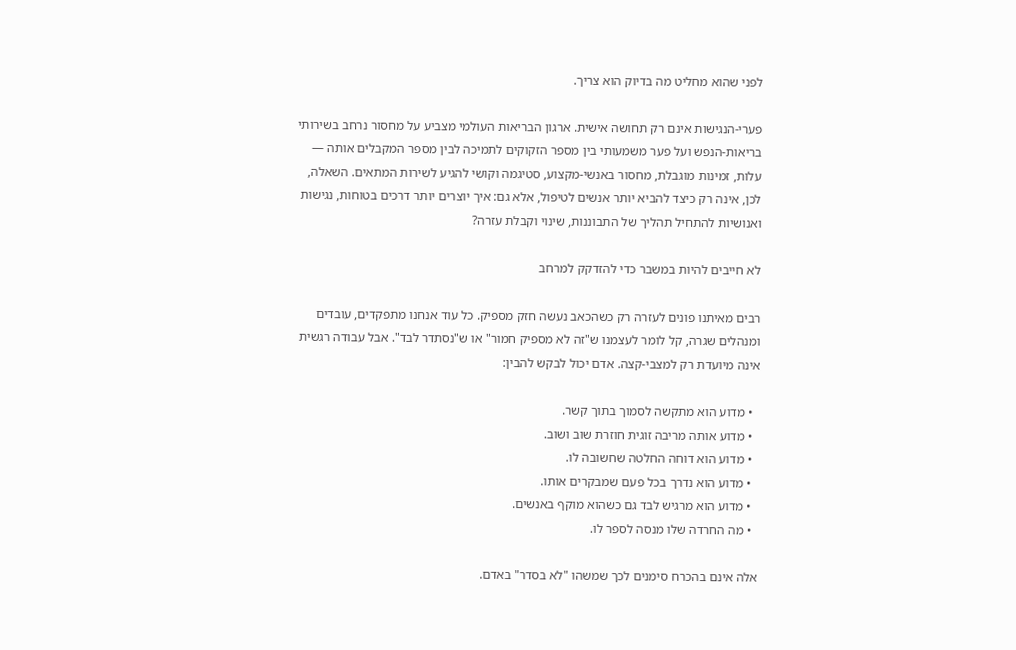לפני שהוא מחליט מה בדיוק הוא צריך.

פערי-הנגישות אינם רק תחושה אישית. ארגון הבריאות העולמי מצביע על מחסור נרחב בשירותי בריאות-הנפש ועל פער משמעותי בין מספר הזקוקים לתמיכה לבין מספר המקבלים אותה — עלות, זמינות מוגבלת, מחסור באנשי-מקצוע, סטיגמה וקושי להגיע לשירות המתאים. השאלה, לכן, אינה רק כיצד להביא יותר אנשים לטיפול, אלא גם: איך יוצרים יותר דרכים בטוחות, נגישות ואנושיות להתחיל תהליך של התבוננות, שינוי וקבלת עזרה?

לא חייבים להיות במשבר כדי להזדקק למרחב

רבים מאיתנו פונים לעזרה רק כשהכאב נעשה חזק מספיק. כל עוד אנחנו מתפקדים, עובדים ומנהלים שגרה, קל לומר לעצמנו ש"זה לא מספיק חמור" או ש"נסתדר לבד". אבל עבודה רגשית אינה מיועדת רק למצבי-קצה. אדם יכול לבקש להבין:

  • מדוע הוא מתקשה לסמוך בתוך קשר.
  • מדוע אותה מריבה זוגית חוזרת שוב ושוב.
  • מדוע הוא דוחה החלטה שחשובה לו.
  • מדוע הוא נדרך בכל פעם שמבקרים אותו.
  • מדוע הוא מרגיש לבד גם כשהוא מוקף באנשים.
  • מה החרדה שלו מנסה לספר לו.

אלה אינם בהכרח סימנים לכך שמשהו "לא בסדר" באדם.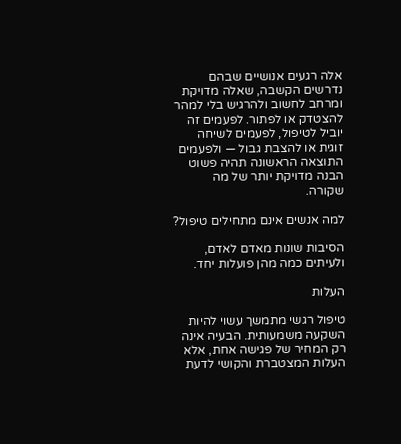אלה רגעים אנושיים שבהם נדרשים הקשבה, שאלה מדויקת ומרחב לחשוב ולהרגיש בלי למהר להצטדק או לפתור. לפעמים זה יוביל לטיפול, לפעמים לשיחה זוגית או להצבת גבול — ולפעמים התוצאה הראשונה תהיה פשוט הבנה מדויקת יותר של מה שקורה.

למה אנשים אינם מתחילים טיפול?

הסיבות שונות מאדם לאדם, ולעיתים כמה מהן פועלות יחד.

העלות

טיפול רגשי מתמשך עשוי להיות השקעה משמעותית. הבעיה אינה רק המחיר של פגישה אחת, אלא העלות המצטברת והקושי לדעת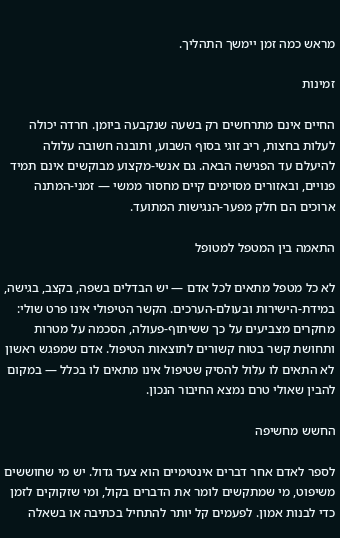מראש כמה זמן יימשך התהליך.

זמינות

החיים אינם מתרחשים רק בשעה שנקבעה ביומן. חרדה יכולה לעלות בחצות, ריב זוגי בסוף השבוע, ותובנה חשובה עלולה להיעלם עד הפגישה הבאה. גם אנשי-מקצוע מבוקשים אינם תמיד פנויים, ובאזורים מסוימים קיים מחסור ממשי — זמני-המתנה ארוכים הם חלק מפער-הנגישות המתועד.

התאמה בין המטפל למטופל

לא כל מטפל מתאים לכל אדם — יש הבדלים בשפה, בקצב, בגישה, במידת-הישירות ובעולם-הערכים. הקשר הטיפולי אינו פרט שולי: מחקרים מצביעים על כך ששיתוף-פעולה, הסכמה על מטרות ותחושת קשר בטוח קשורים לתוצאות הטיפול. אדם שמפגש ראשון לא התאים לו עלול להסיק שטיפול אינו מתאים לו בכלל — במקום להבין שאולי טרם נמצא החיבור הנכון.

החשש מחשיפה

לספר לאדם אחר דברים אינטימיים הוא צעד גדול. יש מי שחוששים משיפוט, מי שמתקשים לומר את הדברים בקול, ומי שזקוקים לזמן כדי לבנות אמון. לפעמים קל יותר להתחיל בכתיבה או בשאלה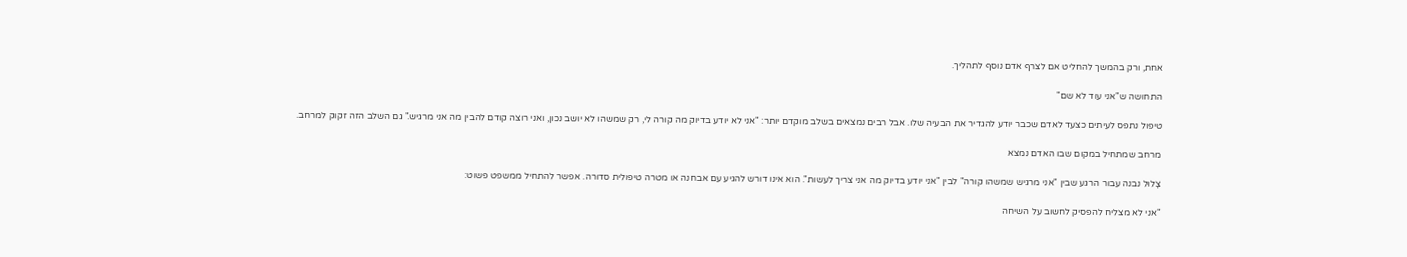אחת, ורק בהמשך להחליט אם לצרף אדם נוסף לתהליך.

התחושה ש"אני עוד לא שם"

טיפול נתפס לעיתים כצעד לאדם שכבר יודע להגדיר את הבעיה שלו. אבל רבים נמצאים בשלב מוקדם יותר: "אני לא יודע בדיוק מה קורה לי, רק שמשהו לא יושב נכון, ואני רוצה קודם להבין מה אני מרגיש." גם השלב הזה זקוק למרחב.

מרחב שמתחיל במקום שבו האדם נמצא

צָלוּל נבנה עבור הרגע שבין "אני מרגיש שמשהו קורה" לבין "אני יודע בדיוק מה אני צריך לעשות". הוא אינו דורש להגיע עם אבחנה או מטרה טיפולית סדורה. אפשר להתחיל ממשפט פשוט:

"אני לא מצליח להפסיק לחשוב על השיחה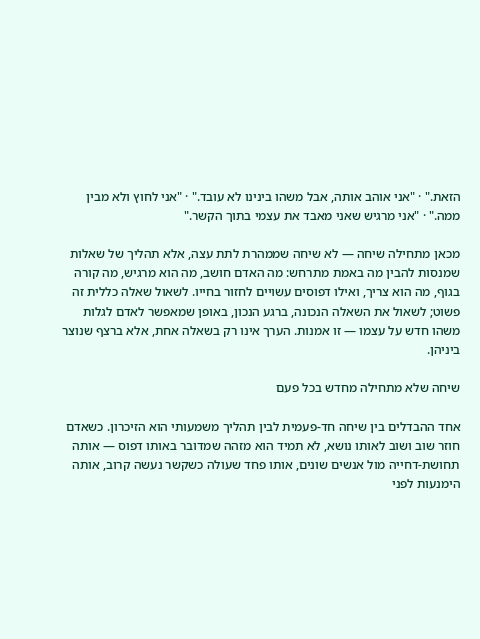הזאת." · "אני אוהב אותה, אבל משהו בינינו לא עובד." · "אני לחוץ ולא מבין ממה." · "אני מרגיש שאני מאבד את עצמי בתוך הקשר."

מכאן מתחילה שיחה — לא שיחה שממהרת לתת עצה, אלא תהליך של שאלות שמנסות להבין מה באמת מתרחש: מה האדם חושב, מה הוא מרגיש, מה קורה בגוף, מה הוא צריך, ואילו דפוסים עשויים לחזור בחייו. לשאול שאלה כללית זה פשוט; לשאול את השאלה הנכונה, ברגע הנכון, באופן שמאפשר לאדם לגלות משהו חדש על עצמו — זו אמנות. הערך אינו רק בשאלה אחת, אלא ברצף שנוצר ביניהן.

שיחה שלא מתחילה מחדש בכל פעם

אחד ההבדלים בין שיחה חד-פעמית לבין תהליך משמעותי הוא הזיכרון. כשאדם חוזר שוב ושוב לאותו נושא, לא תמיד הוא מזהה שמדובר באותו דפוס — אותה תחושת-דחייה מול אנשים שונים, אותו פחד שעולה כשקשר נעשה קרוב, אותה הימנעות לפני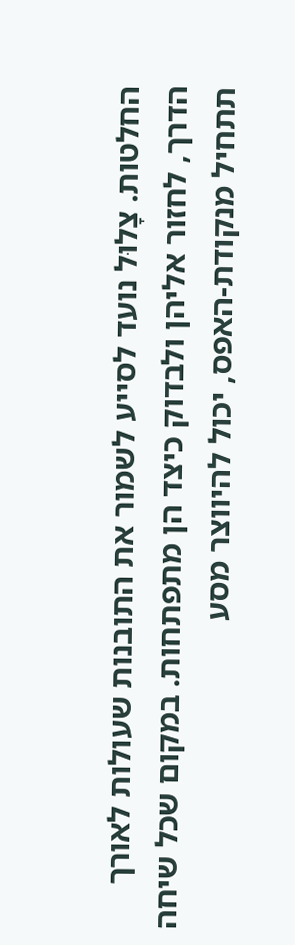החלטות. צָלוּל נועד לסייע לשמור את התובנות שעולות לאורך הדרך, לחזור אליהן ולבדוק כיצד הן מתפתחות. במקום שכל שיחה תתחיל מנקודת-האפס, יכול להיווצר מסע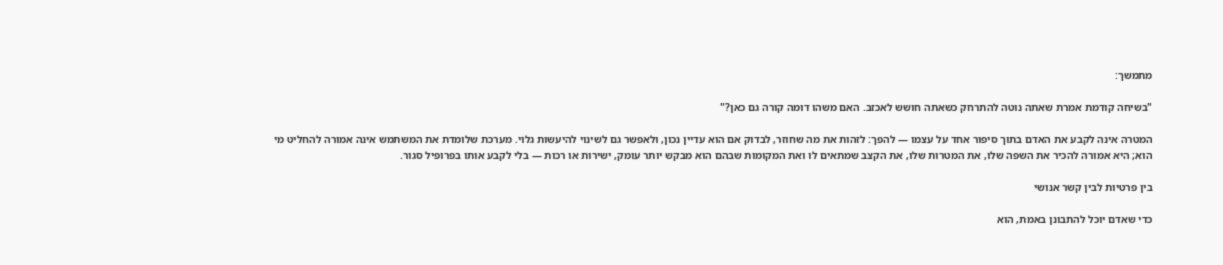מתמשך:

"בשיחה קודמת אמרת שאתה נוטה להתרחק כשאתה חושש לאכזב. האם משהו דומה קורה גם כאן?"

המטרה אינה לקבע את האדם בתוך סיפור אחד על עצמו — להפך: לזהות את מה שחוזר, לבדוק אם הוא עדיין נכון, ולאפשר גם לשינוי להיעשות גלוי. מערכת שלומדת את המשתמש אינה אמורה להחליט מי הוא; היא אמורה להכיר את השפה שלו, את המטרות שלו, את הקצב שמתאים לו ואת המקומות שבהם הוא מבקש יותר עומק, ישירות או רכות — בלי לקבע אותו בפרופיל סגור.

בין פרטיות לבין קשר אנושי

כדי שאדם יוכל להתבונן באמת, הוא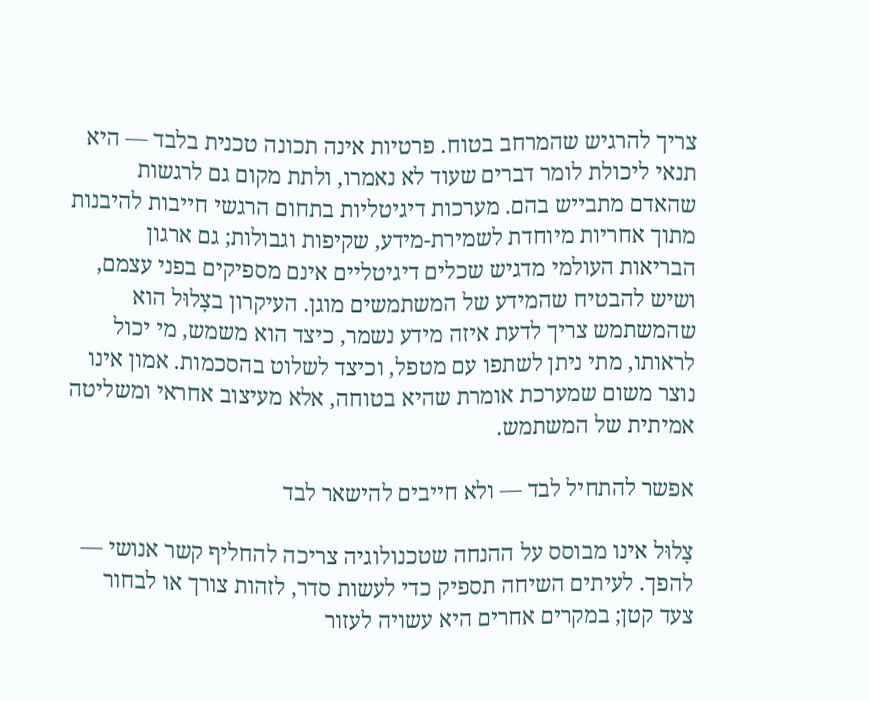צריך להרגיש שהמרחב בטוח. פרטיות אינה תכונה טכנית בלבד — היא תנאי ליכולת לומר דברים שעוד לא נאמרו, ולתת מקום גם לרגשות שהאדם מתבייש בהם. מערכות דיגיטליות בתחום הרגשי חייבות להיבנות מתוך אחריות מיוחדת לשמירת-מידע, שקיפות וגבולות; גם ארגון הבריאות העולמי מדגיש שכלים דיגיטליים אינם מספיקים בפני עצמם, ושיש להבטיח שהמידע של המשתמשים מוגן. העיקרון בצָלוּל הוא שהמשתמש צריך לדעת איזה מידע נשמר, כיצד הוא משמש, מי יכול לראותו, מתי ניתן לשתפו עם מטפל, וכיצד לשלוט בהסכמות. אמון אינו נוצר משום שמערכת אומרת שהיא בטוחה, אלא מעיצוב אחראי ומשליטה אמיתית של המשתמש.

אפשר להתחיל לבד — ולא חייבים להישאר לבד

צָלוּל אינו מבוסס על ההנחה שטכנולוגיה צריכה להחליף קשר אנושי — להפך. לעיתים השיחה תספיק כדי לעשות סדר, לזהות צורך או לבחור צעד קטן; במקרים אחרים היא עשויה לעזור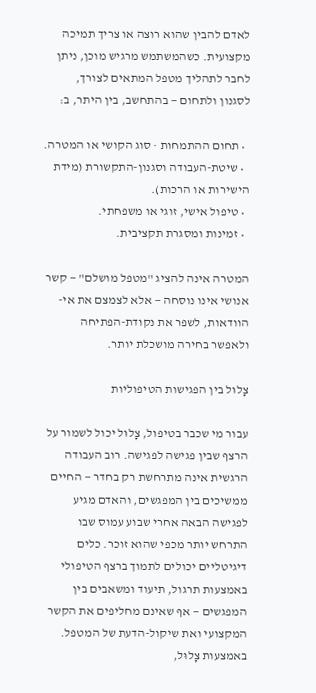לאדם להבין שהוא רוצה או צריך תמיכה מקצועית. כשהמשתמש מרגיש מוכן, ניתן לחבר לתהליך מטפל המתאים לצורך, לסגנון ולתחום — בהתחשב, בין היתר, ב:

  • תחום ההתמחות · סוג הקושי או המטרה.
  • שיטת-העבודה וסגנון-התקשורת (מידת הישירות או הרכות).
  • טיפול אישי, זוגי או משפחתי.
  • זמינות ומסגרת תקציבית.

המטרה אינה להציג "מטפל מושלם" — קשר אנושי אינו נוסחה — אלא לצמצם את אי-הוודאות, לשפר את נקודת-הפתיחה ולאפשר בחירה מושכלת יותר.

צָלוּל בין הפגישות הטיפוליות

עבור מי שכבר בטיפול, צָלוּל יכול לשמור על הרצף שבין פגישה לפגישה. רוב העבודה הרגשית אינה מתרחשת רק בחדר — החיים ממשיכים בין המפגשים, והאדם מגיע לפגישה הבאה אחרי שבוע עמוס שבו התרחש יותר מכפי שהוא זוכר. כלים דיגיטליים יכולים לתמוך ברצף הטיפולי באמצעות תרגול, תיעוד ומשאבים בין המפגשים — אף שאינם מחליפים את הקשר המקצועי ואת שיקול-הדעת של המטפל. באמצעות צָלוּל,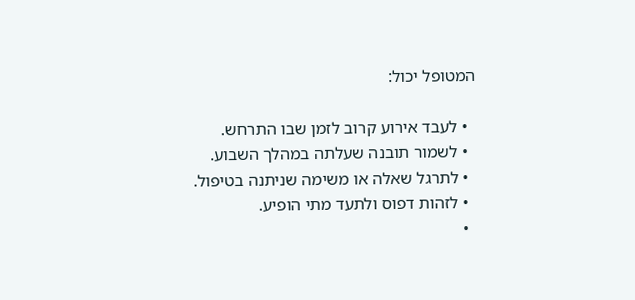המטופל יכול:

  • לעבד אירוע קרוב לזמן שבו התרחש.
  • לשמור תובנה שעלתה במהלך השבוע.
  • לתרגל שאלה או משימה שניתנה בטיפול.
  • לזהות דפוס ולתעד מתי הופיע.
  •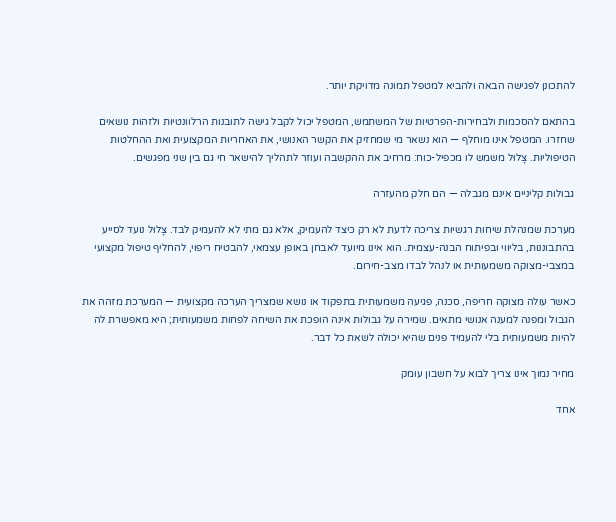להתכונן לפגישה הבאה ולהביא למטפל תמונה מדויקת יותר.

בהתאם להסכמות ולבחירות-הפרטיות של המשתמש, המטפל יכול לקבל גישה לתובנות הרלוונטיות ולזהות נושאים שחזרו. המטפל אינו מוחלף — הוא נשאר מי שמחזיק את הקשר האנושי, את האחריות המקצועית ואת ההחלטות הטיפוליות. צָלוּל משמש לו מכפיל-כוח: מרחיב את ההקשבה ועוזר לתהליך להישאר חי גם בין שני מפגשים.

גבולות קליניים אינם מגבלה — הם חלק מהעזרה

מערכת שמנהלת שיחות רגשיות צריכה לדעת לא רק כיצד להעמיק, אלא גם מתי לא להעמיק לבד. צָלוּל נועד לסייע בהתבוננות, בליווי ובפיתוח הבנה-עצמית. הוא אינו מיועד לאבחן באופן עצמאי, להבטיח ריפוי, להחליף טיפול מקצועי במצבי-מצוקה משמעותית או לנהל לבדו מצב-חירום.

כאשר עולה מצוקה חריפה, סכנה, פגיעה משמעותית בתפקוד או נושא שמצריך הערכה מקצועית — המערכת מזהה את הגבול ומפנה למענה אנושי מתאים. שמירה על גבולות אינה הופכת את השיחה לפחות משמעותית; היא מאפשרת לה להיות משמעותית בלי להעמיד פנים שהיא יכולה לשאת כל דבר.

מחיר נמוך אינו צריך לבוא על חשבון עומק

אחד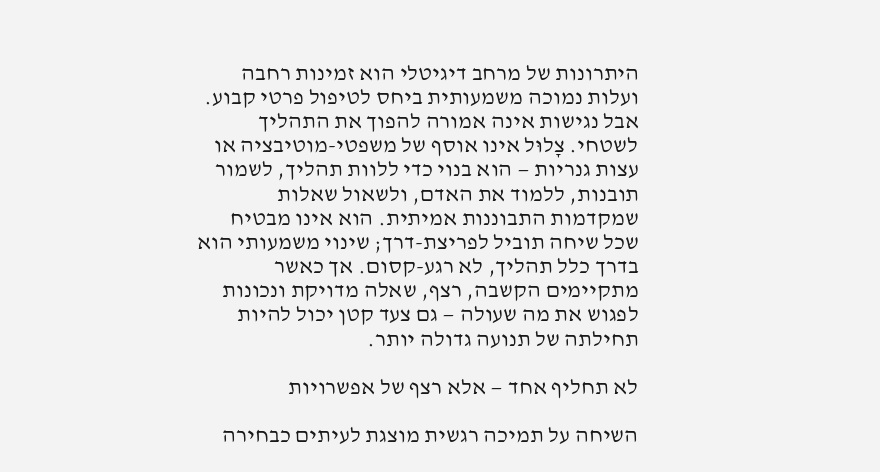היתרונות של מרחב דיגיטלי הוא זמינות רחבה ועלות נמוכה משמעותית ביחס לטיפול פרטי קבוע. אבל נגישות אינה אמורה להפוך את התהליך לשטחי. צָלוּל אינו אוסף של משפטי-מוטיבציה או עצות גנריות — הוא בנוי כדי ללוות תהליך, לשמור תובנות, ללמוד את האדם, ולשאול שאלות שמקדמות התבוננות אמיתית. הוא אינו מבטיח שכל שיחה תוביל לפריצת-דרך; שינוי משמעותי הוא בדרך כלל תהליך, לא רגע-קסום. אך כאשר מתקיימים הקשבה, רצף, שאלה מדויקת ונכונות לפגוש את מה שעולה — גם צעד קטן יכול להיות תחילתה של תנועה גדולה יותר.

לא תחליף אחד — אלא רצף של אפשרויות

השיחה על תמיכה רגשית מוצגת לעיתים כבחירה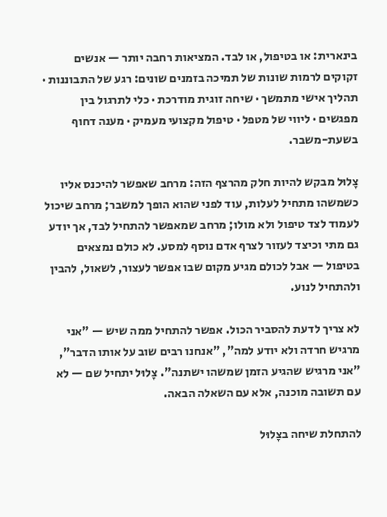בינארית: או בטיפול, או לבד. המציאות רחבה יותר — אנשים זקוקים לרמות שונות של תמיכה בזמנים שונים: רגע של התבוננות · תהליך אישי מתמשך · שיחה זוגית מודרכת · כלי לתרגול בין מפגשים · ליווי של מטפל · טיפול מקצועי מעמיק · מענה דחוף בשעת-משבר.

צָלוּל מבקש להיות חלק מהרצף הזה: מרחב שאפשר להיכנס אליו כשמשהו מתחיל לעלות, עוד לפני שהוא הופך למשבר; מרחב שיכול לעמוד לצד טיפול ולא מולו; מרחב שמאפשר להתחיל לבד, אך יודע גם מתי וכיצד לעזור לצרף אדם נוסף למסע. לא כולם נמצאים בטיפול — אבל לכולם מגיע מקום שבו אפשר לעצור, לשאול, להבין ולהתחיל לנוע.

לא צריך לדעת להסביר הכול. אפשר להתחיל ממה שיש — "אני מרגיש חרדה ולא יודע למה", "אנחנו רבים שוב על אותו הדבר", "אני מרגיש שהגיע הזמן שמשהו ישתנה". צָלוּל יתחיל שם — לא עם תשובה מוכנה, אלא עם השאלה הבאה.

להתחלת שיחה בצָלוּל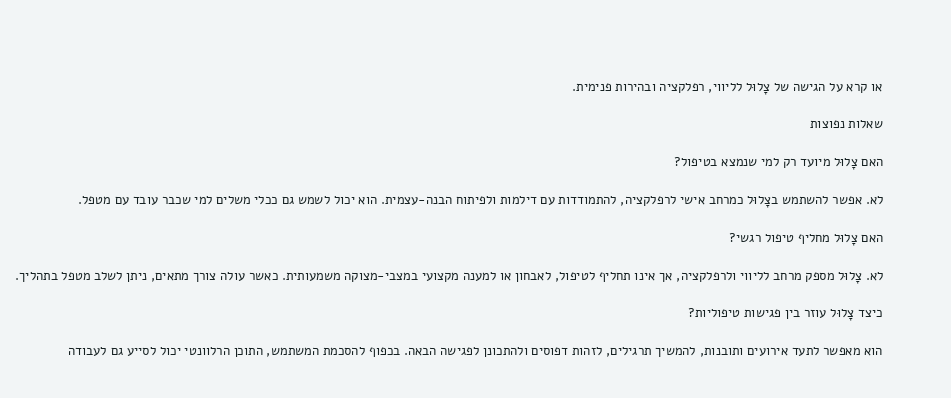או קרא על הגישה של צָלוּל לליווי, רפלקציה ובהירות פנימית.

שאלות נפוצות

האם צָלוּל מיועד רק למי שנמצא בטיפול?

לא. אפשר להשתמש בצָלוּל כמרחב אישי לרפלקציה, להתמודדות עם דילמות ולפיתוח הבנה-עצמית. הוא יכול לשמש גם ככלי משלים למי שכבר עובד עם מטפל.

האם צָלוּל מחליף טיפול רגשי?

לא. צָלוּל מספק מרחב לליווי ולרפלקציה, אך אינו תחליף לטיפול, לאבחון או למענה מקצועי במצבי-מצוקה משמעותית. כאשר עולה צורך מתאים, ניתן לשלב מטפל בתהליך.

כיצד צָלוּל עוזר בין פגישות טיפוליות?

הוא מאפשר לתעד אירועים ותובנות, להמשיך תרגילים, לזהות דפוסים ולהתכונן לפגישה הבאה. בכפוף להסכמת המשתמש, התוכן הרלוונטי יכול לסייע גם לעבודה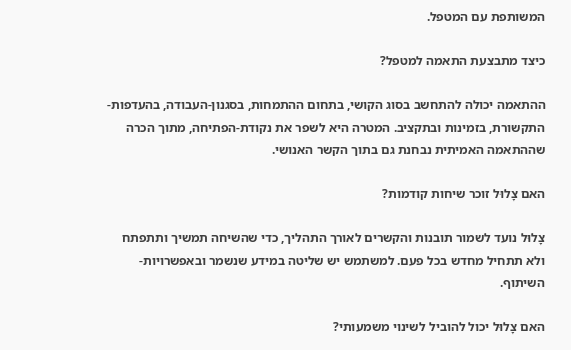המשותפת עם המטפל.

כיצד מתבצעת התאמה למטפל?

ההתאמה יכולה להתחשב בסוג הקושי, בתחום ההתמחות, בסגנון-העבודה, בהעדפות-התקשורת, בזמינות ובתקציב. המטרה היא לשפר את נקודת-הפתיחה, מתוך הכרה שההתאמה האמיתית נבחנת גם בתוך הקשר האנושי.

האם צָלוּל זוכר שיחות קודמות?

צָלוּל נועד לשמור תובנות והקשרים לאורך התהליך, כדי שהשיחה תמשיך ותתפתח ולא תתחיל מחדש בכל פעם. למשתמש יש שליטה במידע שנשמר ובאפשרויות-השיתוף.

האם צָלוּל יכול להוביל לשינוי משמעותי?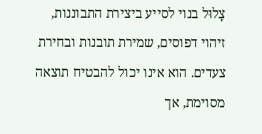צָלוּל בנוי לסייע ביצירת התבוננות, זיהוי דפוסים, שמירת תובנות ובחירת צעדים. הוא אינו יכול להבטיח תוצאה מסוימת, אך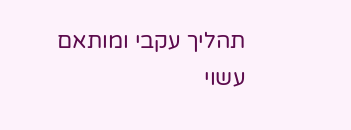תהליך עקבי ומותאם עשוי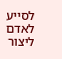לסייע לאדם ליצור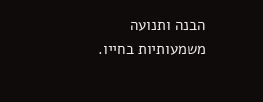הבנה ותנועה משמעותיות בחייו.